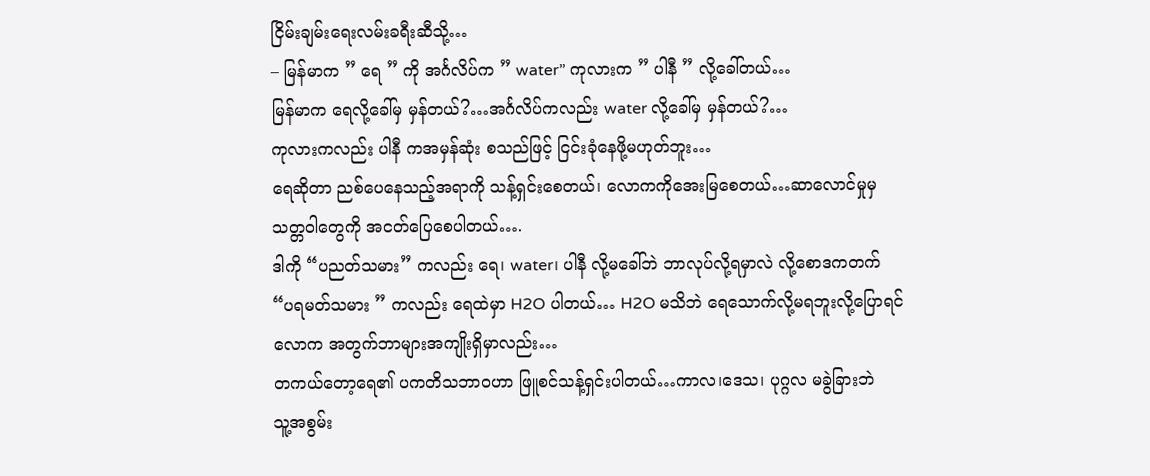ငြိမ်းချမ်းရေးလမ်းခရီးဆီသို့…
– မြန်မာက ” ရေ ” ကို အင်္ဂလိပ်က ” water” ကုလားက ” ပါနီ ” လို့ခေါ်တယ်…
မြန်မာက ရေလို့ခေါ်မှ မှန်တယ်?…အင်္ဂလိပ်ကလည်း water လို့ခေါ်မှ မှန်တယ်?…
ကုလားကလည်း ပါနီ ကအမှန်ဆုံး စသည်ဖြင့် ငြင်းခုံနေဖို့မဟုတ်ဘူး…
ရေဆိုတာ ညစ်ပေနေသည့်အရာကို သန့်ရှင်းစေတယ်၊ လောကကိုအေးမြစေတယ်…ဆာလောင်မှုမှ
သတ္တဝါတွေကို အငတ်ပြေစေပါတယ်….
ဒါကို “ပညတ်သမား” ကလည်း ရေ၊ water၊ ပါနီ လို့မခေါ်ဘဲ ဘာလုပ်လို့ရမှာလဲ လို့စောဒကတက်
“ပရမတ်သမား ” ကလည်း ရေထဲမှာ H2O ပါတယ်… H2O မသိဘဲ ရေသောက်လို့မရဘူးလို့ပြောရင်
လောက အတွက်ဘာများအကျိုးရှိမှာလည်း…
တကယ်တော့ရေ၏ ပကတိသဘာဝဟာ ဖြူစင်သန့်ရှင်းပါတယ်…ကာလ၊ဒေသ၊ ပုဂ္ဂလ မခွဲခြားဘဲ
သူ့အစွမ်း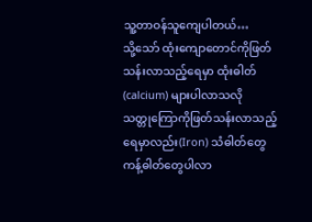သူ့တာဝန်သူကျေပါတယ်…
သို့သော် ထုံးကျောတောင်ကိုဖြတ်သန်းလာသည့်ရေမှာ ထုံးဓါတ်(calcium) များပါလာသလို
သတ္တုကြောကိုဖြတ်သန်းလာသည့် ရေမှာလည်း(Iron) သံဓါတ်တွေကန့်ဓါတ်တွေပါလာ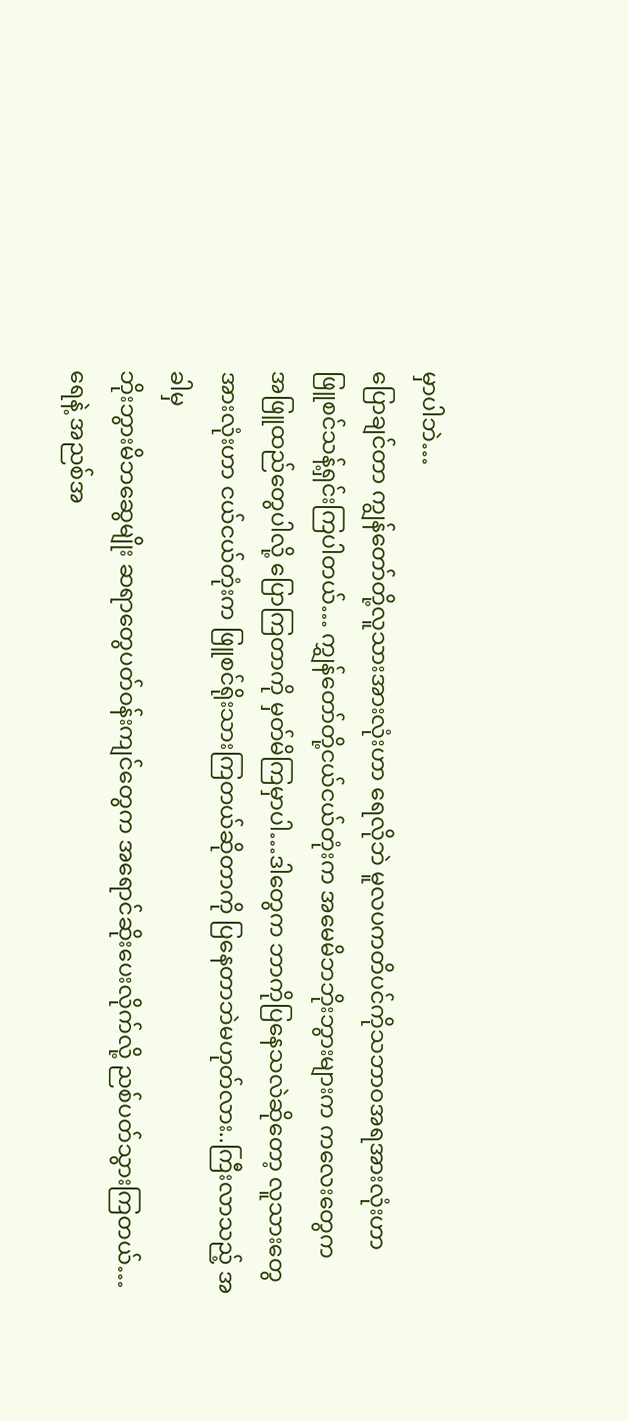မှာပါဘဲ…
ပြောချင်တာ ကျွန်တော်တို့လူသားအားလုံးဟာ ရေလိုဘဲ မူလပကတိပင်ကိုသဘာဝအရအားလုံးဟာ
ဖြူစင်သန့်ရှင်းကြပါတယ်… ကျွှန်တော်တို့ငယ်ငယ်တုံးက အမေမိဘဘိုးဘွားများက ကလေးတွေက
အဖြူထည်တွေပါလို့ ပြောကြတာကို မှတ်မိကြမှာပါ…ဒါတွေက ဘာကိုပြနေသလဲဆိုတော့ လူသားတွေ
အားလုံးဟာ ငယ်ငယ်တုံးက ဖြူစင်ရိုးသားကြတယ်ဆိုတာကို ပြနေတာဘဲမဟုတ်လား..ကြီးလာသည့် အခါမှ
ဘိုးဘွားမိဘဆွေမျိုး ဆရာတွေပတ်ဝန်းကျင်တွေက အရောင်ဆိုးပေးလိုက်လို့ ညစ်ပတ်သွားကြတယ်…
ရေနဲ့ အညစ်အ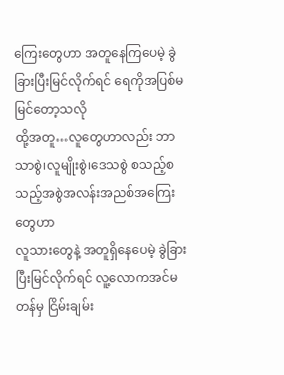ကြေးတွေဟာ အတူနေကြပေမဲ့ ခွဲခြားပြီးမြင်လိုက်ရင် ရေကိုအပြစ်မမြင်တော့သလို
ထို့အတူ…လူတွေဟာလည်း ဘာသာစွဲ၊လူမျိုးစွဲ၊ဒေသစွဲ စသည့်စသည့်အစွဲအလန်းအညစ်အကြေးတွေဟာ
လူသားတွေနဲ့ အတူရှိနေပေမဲ့ ခွဲခြားပြီးမြင်လိုက်ရင် လူ့လောကအင်မတန်မှ ငြိမ်းချမ်း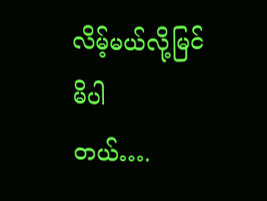လိမ့်မယ်လို့မြင်မိပါ
တယ်….